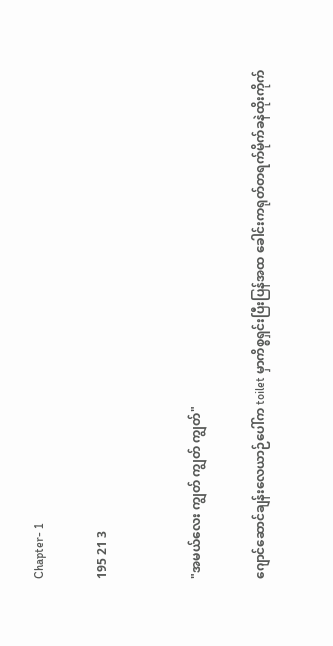Chapter- 1

195 21 3


"အမယ်လေး ကျွတ် ကျွတ် ကျွတ်"

ဂျောင်ဆောင်ချန်းလေယာဉ်ပေါ်က toilet မှာကိစ္စရှင်းပြီးပြန်အထ ခေါင်းကရုတ်တရက်မိုက်ခနဲထိုးကိုက်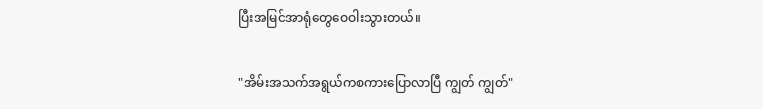ပြီးအမြင်အာရုံတွေဝေဝါးသွားတယ်။

"အိမ်းအသက်အရွယ်ကစကားပြောလာပြီ ကျွတ် ကျွတ်"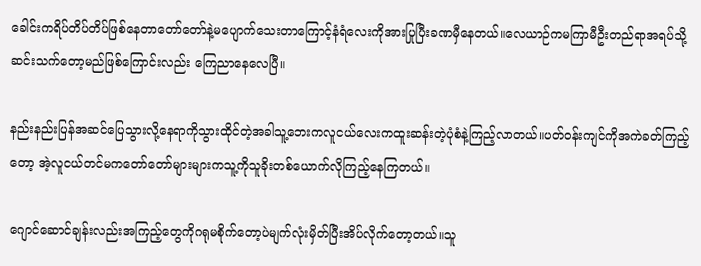ခေါင်းကရိပ်တိပ်တိပ်ဖြစ်နေတာတော်တော်နဲ့မပျောက်သေးတာကြောင့်နံရံလေးကိုအားပြုပြီးခဏမှီနေတယ်။လေယာဉ်ကမကြာမီဦးတည်ရာအရပ်သို့ဆင်းသက်တော့မည်ဖြစ်ကြောင်းလည်း ကြေညာနေလေပြီ။

နည်းနည်းပြန်အဆင်ပြေသွားလို့နေရာကိုသွားထိုင်တဲ့အခါသူ့ဘေးကလူငယ်လေးကထူးဆန်းတဲ့ပုံစံနဲ့ကြည့်လာတယ်။ပတ်ဝန်းကျင်ကိုအကဲခတ်ကြည့်တော့ အဲ့လူငယ်တင်မကတော်တော်များများကသူ့ကိုသူခိုးတစ်ယောက်လိုကြည့်နေကြတယ်။

ဂျောင်ဆောင်ချန်းလည်းအကြည့်တွေကိုဂရုမစိုက်တော့ပဲမျက်လုံးမှိတ်ပြီးအိပ်လိုက်တော့တယ်။သူ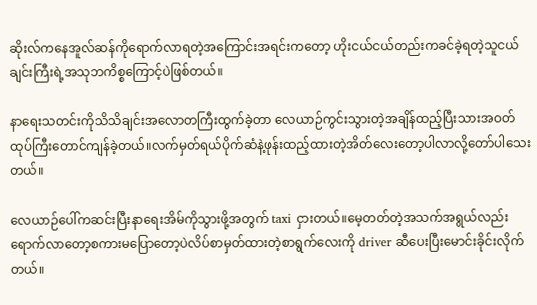ဆိုးလ်ကနေအူလ်ဆန်ကိုရောက်လာရတဲ့အကြောင်းအရင်းကတော့ ဟိုးငယ်ငယ်တည်းကခင်ခဲ့ရတဲ့သူငယ်ချင်းကြီးရဲ့အသုဘကိစ္စကြောင့်ပဲဖြစ်တယ်။

နာရေးသတင်းကိုသိသိချင်းအလောတကြီးထွက်ခဲ့တာ လေယာဉ်ကွင်းသွားတဲ့အချိန်ထည့်ပြီးသားအဝတ်ထုပ်ကြီးတောင်ကျန်ခဲ့တယ်။လက်မှတ်ရယ်ပိုက်ဆံနဲ့ဖုန်းထည့်ထားတဲ့အိတ်လေးတော့ပါလာလို့တော်ပါသေးတယ်။

လေယာဉ်ပေါ်ကဆင်းပြီးနာရေးအိမ်ကိုသွားဖို့အတွက် taxi ငှားတယ်။မေ့တတ်တဲ့အသက်အရွယ်လည်းရောက်လာတော့စကားမပြောတော့ပဲလိပ်စာမှတ်ထားတဲ့စာရွက်လေးကို driver ဆီပေးပြီးမောင်းခိုင်းလိုက်တယ်။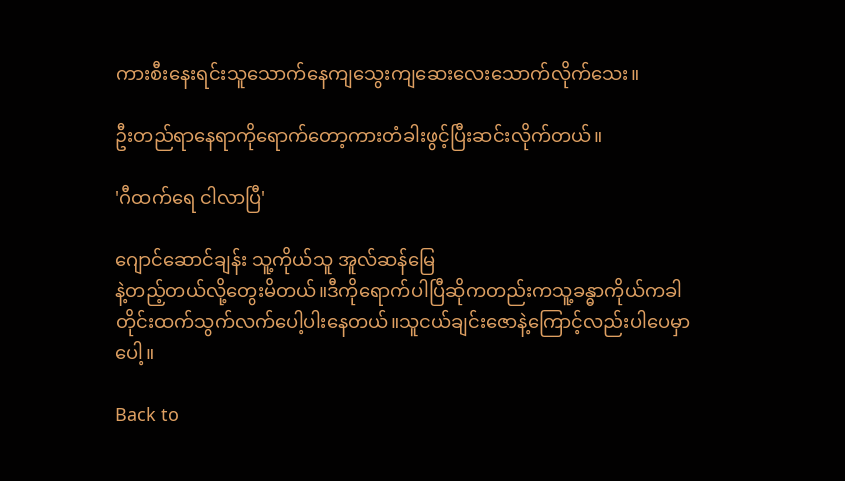ကားစီးနေးရင်းသူသောက်နေကျသွေးကျဆေးလေးသောက်လိုက်သေး။

ဦးတည်ရာနေရာကိုရောက်တော့ကားတံခါးဖွင့်ပြီးဆင်းလိုက်တယ်။

'ဂီထက်ရေ ငါလာပြီ'

ဂျောင်ဆောင်ချန်း သူ့ကိုယ်သူ အူလ်ဆန်မြေ
နဲ့တည့်တယ်လို့တွေးမိတယ်။ဒီကိုရောက်ပါပြီဆိုကတည်းကသူ့ခန္ဓာကိုယ်ကခါတိုင်းထက်သွက်လက်ပေါ့ပါးနေတယ်။သူငယ်ချင်းဇောနဲ့ကြောင့်လည်းပါပေမှာပေါ့။

Back to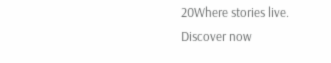20Where stories live. Discover now